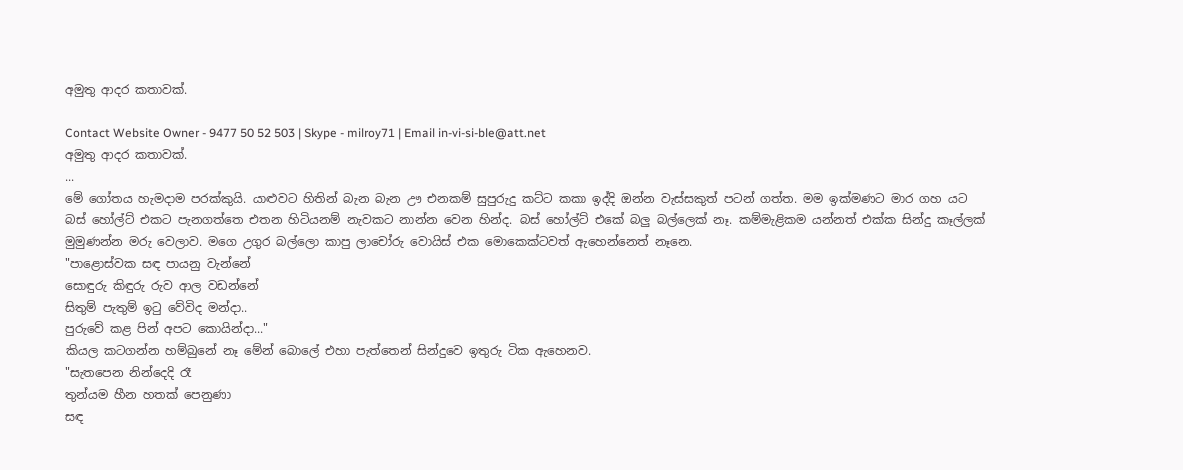අමුතු ආදර කතාවක්.

Contact Website Owner - 9477 50 52 503 | Skype - milroy71 | Email in-vi-si-ble@att.net
අමුතු ආදර කතාවක්.
...
මේ ගෝතය හැමදාම පරක්කුයි. යාළුවට හිතින් බැන බැන ඌ එනකම් සුපුරුදු කට්ට කකා ඉද්දි ඔන්න වැස්සකුත් පටන් ගත්ත. මම ඉක්මණට මාර ගහ යට බස් හෝල්ට් එකට පැනගත්තෙ එතන හිටියනම් නැවකට නාන්න වෙන හින්ද. බස් හෝල්ට් එකේ බලු බල්ලෙක් නෑ. කම්මැළිකම යන්නත් එක්ක සින්දු කෑල්ලක් මුමුණන්න මරු වෙලාව. මගෙ උගුර බල්ලො කාපු ලාචෝරු වොයිස් එක මොකෙක්ටවත් ඇහෙන්නෙත් නෑනෙ.
"පාළොස්වක සඳ පායනු වැන්නේ
සොඳුරු කිඳුරු රුව ආල වඩන්නේ
සිතුම් පැතුම් ඉටු වේවිද මන්දා..
පුරුවේ කළ පින් අපට කොයින්දා..."
කියල කටගන්න හම්බුනේ නෑ මේන් බොලේ එහා පැත්තෙන් සින්දුවෙ ඉතුරු ටික ඇහෙනව.
"සැතපෙන නින්දෙදි රෑ
තුන්යම හීන හතක් පෙනුණා
සඳ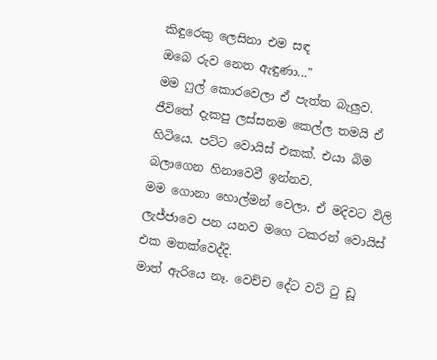කිඳුරෙකු ලෙසිනා එම සඳ
ඔබෙ රුව නෙත ඇඳුණා..."
මම ෆුල් කොරවෙලා ඒ පැත්ත බැලුව. ජීවිතේ දැකපු ලස්සනම කෙල්ල තමයි ඒ හිටියෙ. පට්ට වොයිස් එකක්. එයා බිම බලාගෙන හිනාවෙවී ඉන්නව.
මම ගොනා හොල්මන් වෙලා. ඒ මදිවට විලි ලැජ්ජාවෙ පන යනව මගෙ ටකරන් වොයිස් එක මතක්වෙද්දි.
මාත් ඇරියෙ නෑ. වෙච්ච දේට වට් ටු ඩූ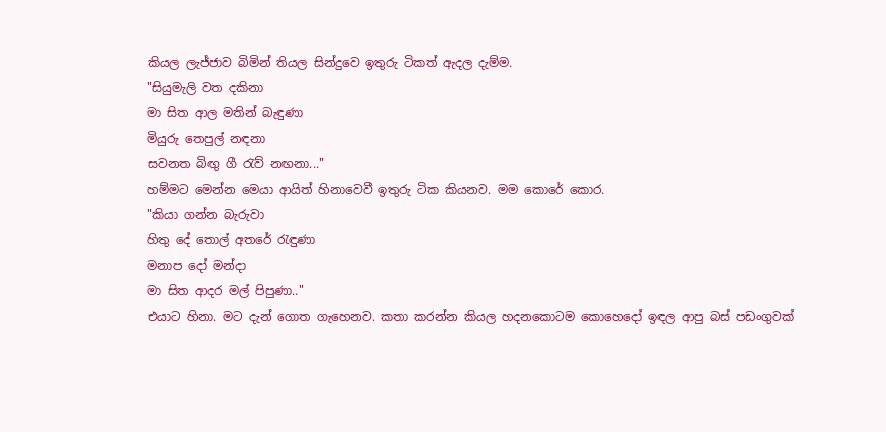කියල ලැජ්ජාව බිමින් තියල සින්දුවෙ ඉතුරු ටිකත් ඇදල දැම්ම.
"සියුමැලි වත දකිනා
මා සිත ආල මතින් බැඳුණා
මියුරු තෙපුල් නඳනා
සවනත බිඟු ගී රැව් නඟනා..."
හම්මට මෙන්න මෙයා ආයිත් හිනාවෙවී ඉතුරු ටික කියනව. මම කොරේ කොර.
"කියා ගන්න බැරුවා
හිතු දේ තොල් අතරේ රැඳුණා
මනාප දෝ මන්දා
මා සිත ආදර මල් පිපුණා.."
එයාට හිනා. මට දැන් ගොත ගැහෙනව. කතා කරන්න කියල හදනකොටම කොහෙදෝ ඉඳල ආපු බස් පඩංගුවක්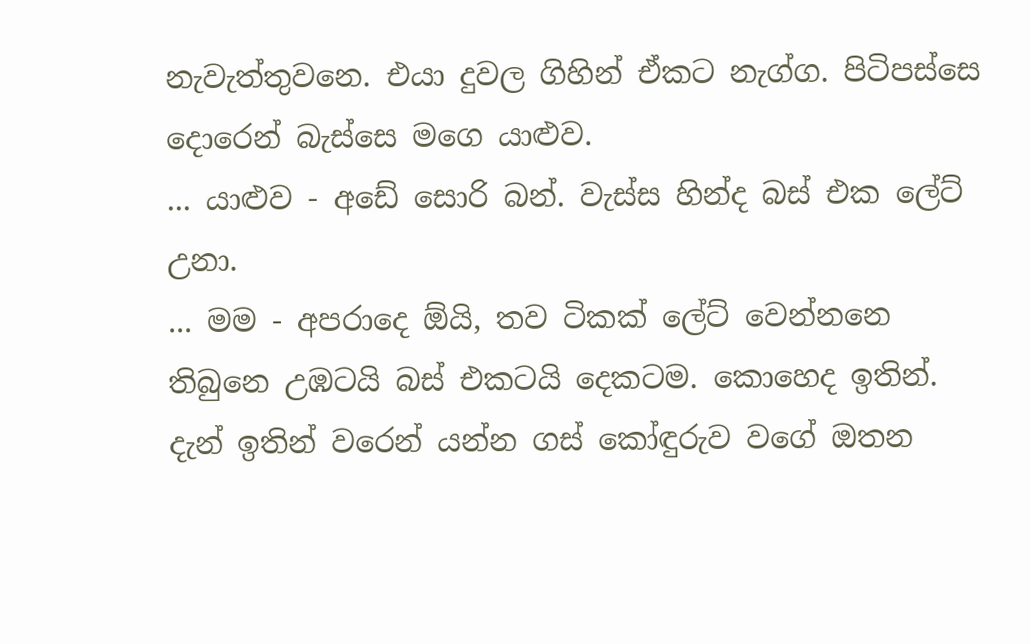නැවැත්තුවනෙ. එයා දුවල ගිහින් ඒකට නැග්ග. පිටිපස්සෙ දොරෙන් බැස්සෙ මගෙ යාළුව.
... යාළුව - අඩේ සොරි බන්. වැස්ස හින්ද බස් එක ලේට් උනා.
... මම - අපරාදෙ ඕයි, තව ටිකක් ලේට් වෙන්නනෙ තිබුනෙ උඹටයි බස් එකටයි දෙකටම. කොහෙද ඉතින්. දැන් ඉතින් වරෙන් යන්න ගස් කෝඳුරුව වගේ ඔතන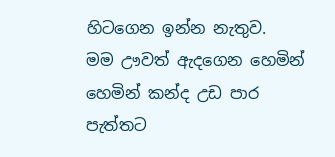හිටගෙන ඉන්න නැතුව.
මම ඌවත් ඇදගෙන හෙමින් හෙමින් කන්ද උඩ පාර පැත්තට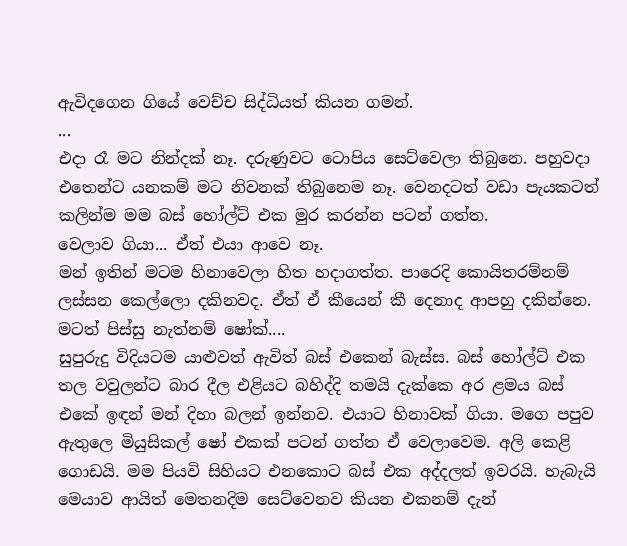ඇවිදගෙන ගියේ වෙච්ච සිද්ධියත් කියන ගමන්.
...
එදා රෑ මට නින්දක් නෑ. දරුණුවට ටොපිය සෙට්වෙලා තිබුනෙ. පහුවදා එතෙන්ට යනකම් මට නිවනක් තිබුනෙම නෑ. වෙනදටත් වඩා පැයකටත් කලින්ම මම බස් හෝල්ට් එක මුර කරන්න පටන් ගත්ත.
වෙලාව ගියා... ඒත් එයා ආවෙ නෑ.
මන් ඉතින් මටම හිනාවෙලා හිත හදාගත්ත. පාරෙදි කොයිතරම්නම් ලස්සන කෙල්ලො දකිනවද. ඒත් ඒ කීයෙන් කී දෙනාද ආපහු දකින්නෙ. මටත් පිස්සු නැත්නම් ෂෝක්....
සුපුරුදු විදියටම යාළුවත් ඇවිත් බස් එකෙන් බැස්ස. බස් හෝල්ට් එක තල වවුලන්ට බාර දීල එළියට බහිද්දි තමයි දැක්කෙ අර ළමය බස් එකේ ඉඳන් මන් දිහා බලන් ඉන්නව. එයාට හිනාවක් ගියා. මගෙ පපුව ඇතුලෙ මියුසිකල් ෂෝ එකක් පටන් ගත්ත ඒ වෙලාවෙම. අලි කෙළි ගොඩයි. මම පියවි සිහියට එනකොට බස් එක අද්දලත් ඉවරයි. හැබැයි මෙයාව ආයිත් මෙතනදිම සෙට්වෙනව කියන එකනම් දැන්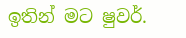ඉතින් මට ෂුවර්.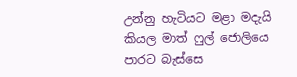උන්නු හැටියට මළා මදැයි කියල මාත් ෆුල් ජොලියෙ පාරට බැස්සෙ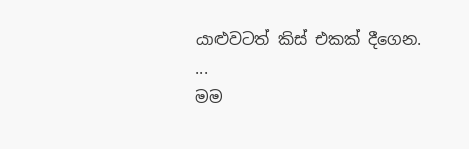යාළුවටත් කිස් එකක් දීගෙන.
...
මම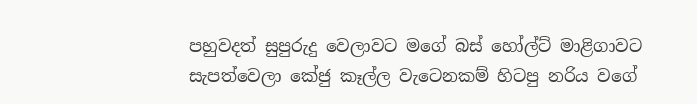පහුවදත් සුපුරුදු වෙලාවට මගේ බස් හෝල්ට් මාළිගාවට සැපත්වෙලා කේජු කෑල්ල වැටෙනකම් හිටපු නරිය වගේ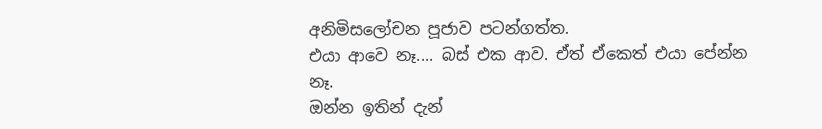අනිමිසලෝචන පූජාව පටන්ගත්ත.
එයා ආවෙ නෑ.... බස් එක ආව. ඒත් ඒකෙත් එයා පේන්න නෑ.
ඔන්න ඉතින් දැන්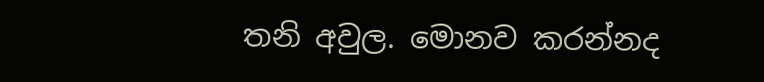තනි අවුල. මොනව කරන්නද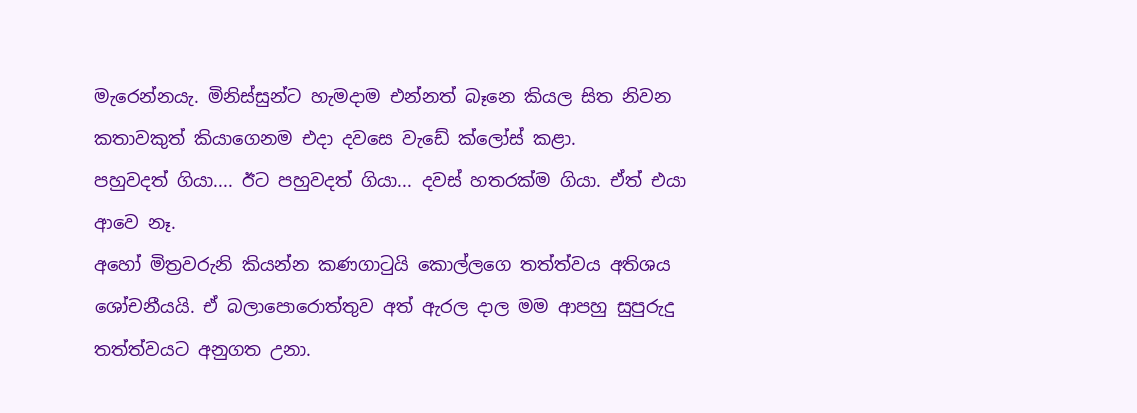මැරෙන්නයැ. මිනිස්සුන්ට හැමදාම එන්නත් බෑනෙ කියල සිත නිවන කතාවකුත් කියාගෙනම එදා දවසෙ වැඩේ ක්ලෝස් කළා.
පහුවදත් ගියා.... ඊට පහුවදත් ගියා... දවස් හතරක්ම ගියා. ඒත් එයා ආවෙ නෑ.
අහෝ මිත්‍රවරුනි කියන්න කණගාටුයි කොල්ලගෙ තත්ත්වය අතිශය ශෝචනීයයි. ඒ බලාපොරොත්තුව අත් ඇරල දාල මම ආපහු සුපුරුදු තත්ත්වයට අනුගත උනා.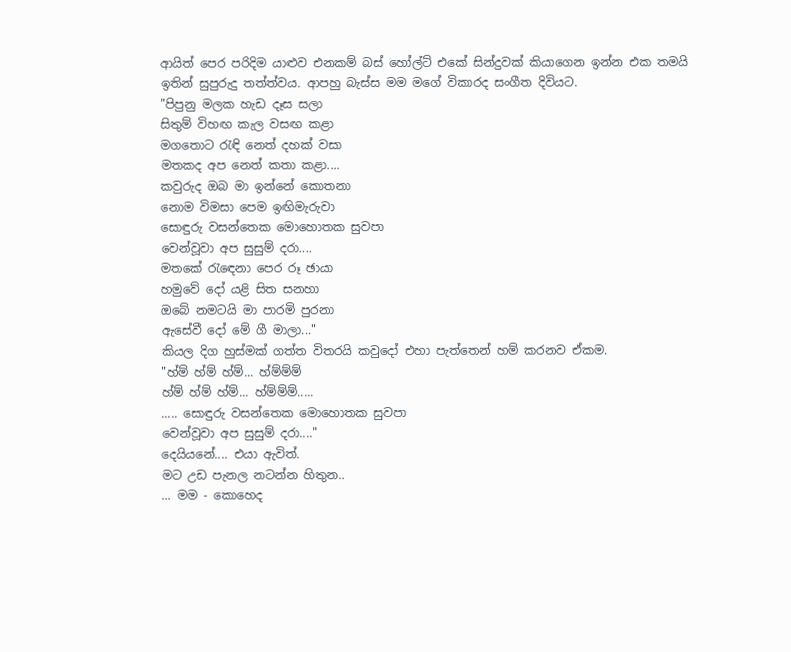ආයිත් පෙර පරිදිම යාළුව එනකම් බස් හෝල්ට් එකේ සින්දුවක් කියාගෙන ඉන්න එක තමයි ඉතින් සුපුරුදු තත්ත්වය. ආපහු බැස්ස මම මගේ විකාරද සංගීත දිවියට.
"පිපුනු මලක හැඩ දෑස සලා
සිතුම් විහඟ කැල වසඟ කළා
මගතොට රැඳි නෙත් දහක් වසා
මතකද අප නෙත් කතා කළා....
කවුරුද ඔබ මා ඉන්නේ කොතනා
නොම විමසා පෙම ඉඟිමැරුවා
සොඳුරු වසන්තෙක මොහොතක සුවපා
වෙන්වූවා අප සුසුම් දරා....
මතකේ රැඳෙනා පෙර රූ ඡායා
හමුවේ දෝ යළි සිත සනහා
ඔබේ නමටයි මා පාරමි පුරනා
ඇසේවී දෝ මේ ගී මාලා..."
කියල දිග හුස්මක් ගත්ත විතරයි කවුදෝ එහා පැත්තෙන් හම් කරනව ඒකම.
"හ්ම් හ්ම් හ්ම්... හ්ම්ම්ම්
හ්ම් හ්ම් හ්ම්... හ්ම්ම්ම්.....
..... සොඳුරු වසන්තෙක මොහොතක සුවපා
වෙන්වූවා අප සුසුම් දරා...."
දෙයියනේ.... එයා ඇවිත්.
මට උඩ පැනල නටන්න හිතුන..
... මම - කොහෙද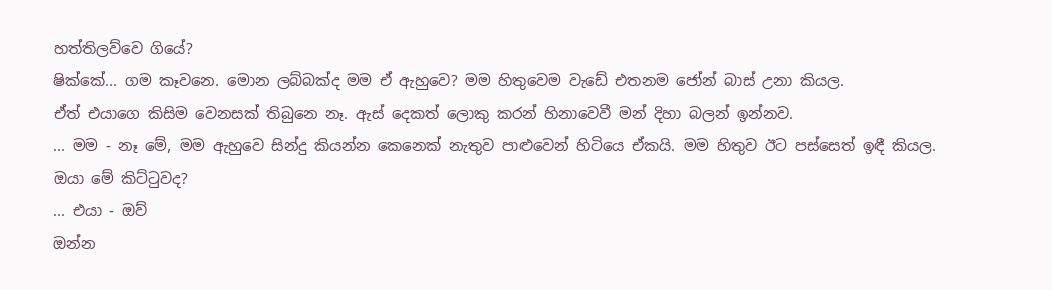හත්තිලව්වෙ ගියේ?
ෂික්කේ... ගම කෑවනෙ. මොන ලබ්බක්ද මම ඒ ඇහුවෙ? මම හිතුවෙම වැඩේ එතනම ජෝන් බාස් උනා කියල.
ඒත් එයාගෙ කිසිම වෙනසක් තිබුනෙ නෑ. ඇස් දෙකත් ලොකු කරන් හිනාවෙවී මන් දිහා බලන් ඉන්නව.
... මම - නෑ මේ, මම ඇහුවෙ සින්දු කියන්න කෙනෙක් නැතුව පාළුවෙන් හිටියෙ ඒකයි. මම හිතුව ඊට පස්සෙත් ඉඳී කියල.
ඔයා මේ කිට්ටුවද?
... එයා - ඔව්
ඔන්න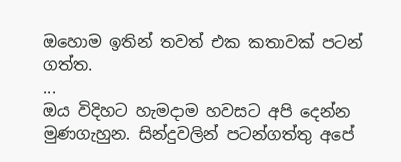ඔහොම ඉතින් තවත් එක කතාවක් පටන් ගත්ත.
...
ඔය විදිහට හැමදාම හවසට අපි දෙන්න මුණගැහුන. සින්දුවලින් පටන්ගත්තු අපේ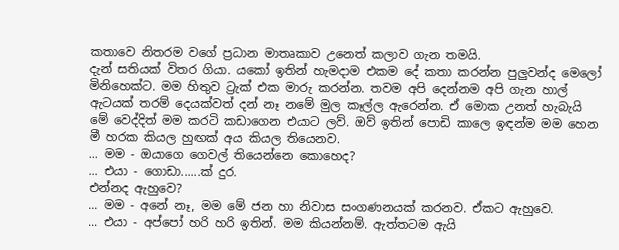කතාවෙ නිතරම වගේ ප්‍රධාන මාතෘකාව උනෙත් කලාව ගැන තමයි.
දැන් සතියක් විතර ගියා. යකෝ ඉතින් හැමදාම එකම දේ කතා කරන්න පුලුවන්ද මෙලෝ මිනිහෙක්ට. මම හිතුව ට්‍රැක් එක මාරු කරන්න. තවම අපි දෙන්නම අපි ගැන හාල් ඇටයක් තරම් දෙයක්වත් දන් නෑ නමේ මුල කෑල්ල ඇරෙන්න. ඒ මොක උනත් හැබැයි මේ වෙද්දිත් මම කරටි කඩාගෙන එයාට ලව්. ඔව් ඉතින් පොඩි කාලෙ ඉඳන්ම මම හෙන මී හරක කියල හුඟක් අය කියල තියෙනව.
... මම - ඔයාගෙ ගෙවල් තියෙන්නෙ කොහෙද?
... එයා - ගොඩා......ක් දුර.
එන්නද ඇහුවෙ?
... මම - අනේ නෑ, මම මේ ජන හා නිවාස සංගණනයක් කරනව. ඒකට ඇහුවෙ.
... එයා - අප්පෝ හරි හරි ඉතින්. මම කියන්නම්. ඇත්තටම ඇයි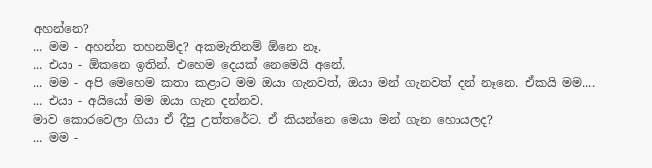අහන්නෙ?
... මම - අහන්න තහනම්ද? අකමැතිනම් ඕනෙ නෑ.
... එයා - ඕකනෙ ඉතින්. එහෙම දෙයක් නෙමෙයි අනේ.
... මම - අපි මෙහෙම කතා කළාට මම ඔයා ගැනවත්, ඔයා මන් ගැනවත් දන් නෑනෙ. ඒකයි මම....
... එයා - අයියෝ මම ඔයා ගැන දන්නව.
මාව කොරවෙලා ගියා ඒ දීපු උත්තරේට. ඒ කියන්නෙ මෙයා මන් ගැන හොයලද?
... මම -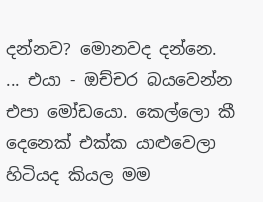දන්නව? මොනවද දන්නෙ.
... එයා - ඔච්චර බයවෙන්න එපා මෝඩයො. කෙල්ලො කී දෙනෙක් එක්ක යාළුවෙලා හිටියද කියල මම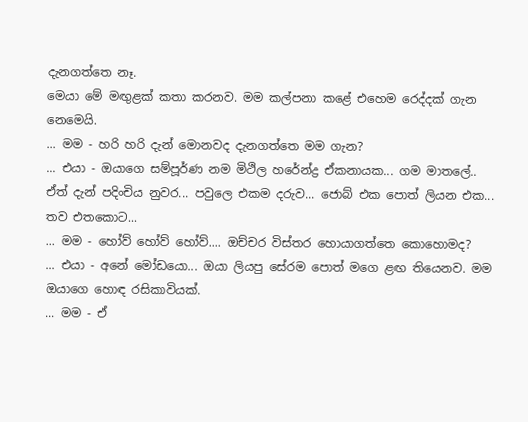දැනගත්තෙ නෑ.
මෙයා මේ මඟුළක් කතා කරනව. මම කල්පනා කළේ එහෙම රෙද්දක් ගැන නෙමෙයි.
... මම - හරි හරි දැන් මොනවද දැනගත්තෙ මම ගැන?
... එයා - ඔයාගෙ සම්පූර්ණ නම මිථිල හරේන්ද්‍ර ඒකනායක... ගම මාතලේ.. ඒත් දැන් පදිංචිය නුවර... පවුලෙ එකම දරුව... ජොබ් එක පොත් ලියන එක... තව එතකොට...
... මම - හෝව් හෝව් හෝව්.... ඔච්චර විස්තර හොයාගත්තෙ කොහොමද?
... එයා - අනේ මෝඩයො... ඔයා ලියපු සේරම පොත් මගෙ ළඟ තියෙනව. මම ඔයාගෙ හොඳ රසිකාවියක්.
... මම - ඒ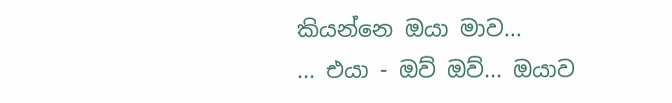කියන්නෙ ඔයා මාව...
... එයා - ඔව් ඔව්... ඔයාව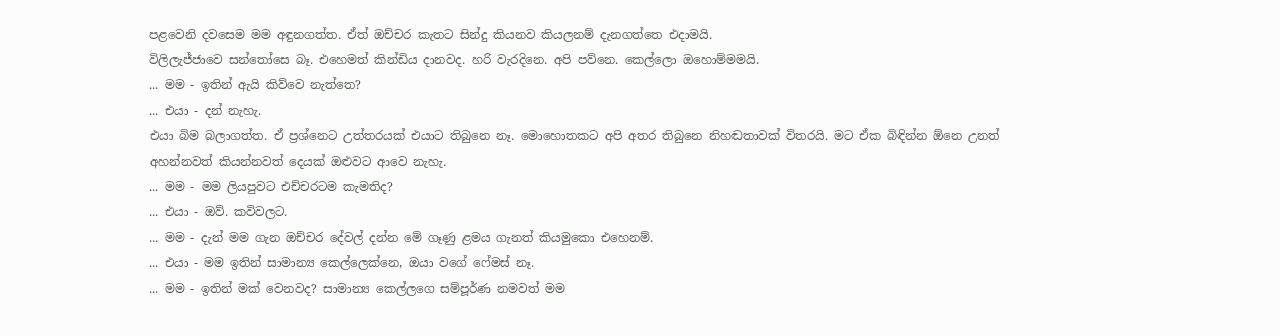පළවෙනි දවසෙම මම අඳුනගත්ත. ඒත් ඔච්චර කැතට සින්දු කියනව කියලනම් දැනගත්තෙ එදාමයි.
විලිලැජ්ජාවෙ සන්තෝසෙ බෑ. එහෙමත් කින්ඩිය දානවද. හරි වැරදිනෙ. අපි පව්නෙ. කෙල්ලො ඔහොම්මමයි.
... මම - ඉතින් ඇයි කිව්වෙ නැත්තෙ?
... එයා - දන් නැහැ.
එයා බිම බලාගත්ත. ඒ ප්‍රශ්නෙට උත්තරයක් එයාට තිබුනෙ නෑ. මොහොතකට අපි අතර තිබුනෙ නිහඬතාවක් විතරයි. මට ඒක බිඳින්න ඕනෙ උනත් අහන්නවත් කියන්නවත් දෙයක් ඔළුවට ආවෙ නැහැ.
... මම - මම ලියපුවට එච්චරටම කැමතිද?
... එයා - ඔව්. කවිවලට.
... මම - දැන් මම ගැන ඔච්චර දේවල් දන්න මේ ගෑණු ළමය ගැනත් කියමුකො එහෙනම්.
... එයා - මම ඉතින් සාමාන්‍ය කෙල්ලෙක්නෙ, ඔයා වගේ ෆේමස් නෑ.
... මම - ඉතින් මක් වෙනවද? සාමාන්‍ය කෙල්ලගෙ සම්පූර්ණ නමවත් මම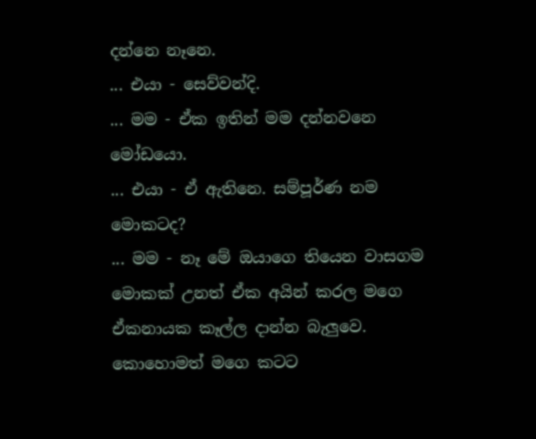දන්නෙ නෑනෙ.
... එයා - සෙව්වන්දි.
... මම - ඒක ඉතින් මම දන්නවනෙ මෝඩයො.
... එයා - ඒ ඇතිනෙ. සම්පූර්ණ නම මොකටද?
... මම - නෑ මේ ඔයාගෙ තියෙන වාසගම මොකක් උනත් ඒක අයින් කරල මගෙ ඒකනායක කෑල්ල දාන්න බැලුවෙ.
කොහොමත් මගෙ කටට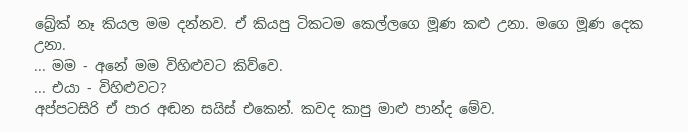බ්‍රේක් නෑ කියල මම දන්නව. ඒ කියපු ටිකටම කෙල්ලගෙ මූණ කළු උනා. මගෙ මූණ දෙක උනා.
... මම - අනේ මම විහිළුවට කිව්වෙ.
... එයා - විහිළුවට?
අප්පටසිරි ඒ පාර අඬන සයිස් එකෙන්. කවද කාපු මාළු පාන්ද මේව.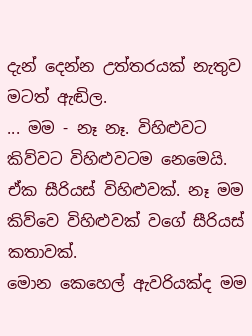දැන් දෙන්න උත්තරයක් නැතුව මටත් ඇඬිල.
... මම - නෑ නෑ. විහිළුවට කිව්වට විහිළුවටම නෙමෙයි. ඒක සීරියස් විහිළුවක්. නෑ මම කිව්වෙ විහිළුවක් වගේ සීරියස් කතාවක්.
මොන කෙහෙල් ඇවරියක්ද මම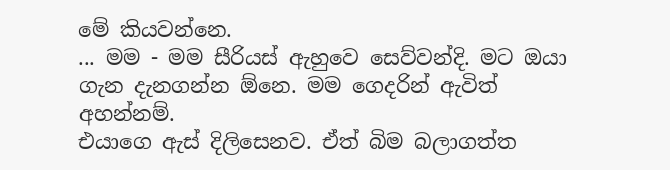මේ කියවන්නෙ.
... මම - මම සීරියස් ඇහුවෙ සෙව්වන්දි. මට ඔයා ගැන දැනගන්න ඕනෙ. මම ගෙදරින් ඇවිත් අහන්නම්.
එයාගෙ ඇස් දිලිසෙනව. ඒත් බිම බලාගත්ත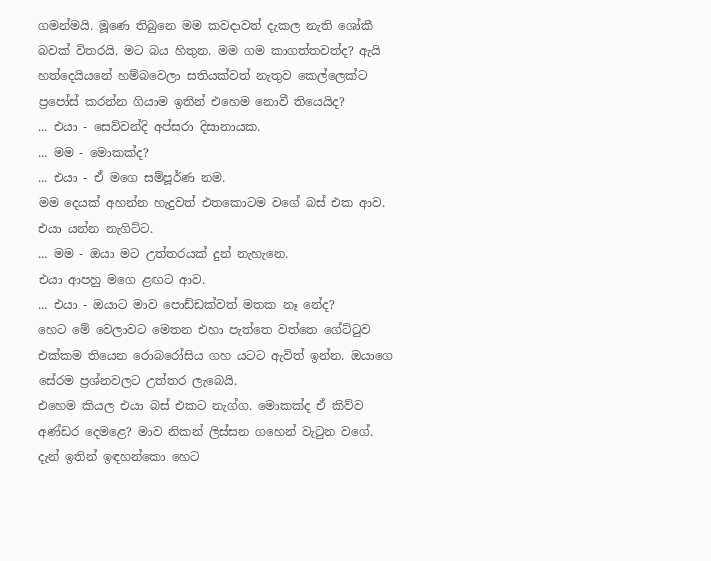ගමන්මයි. මූණෙ තිබුනෙ මම කවදාවත් දැකල නැති ශෝකී බවක් විතරයි. මට බය හිතුන. මම ගම කාගත්තවත්ද? ඇයි හත්දෙයියනේ හම්බවෙලා සතියක්වත් නැතුව කෙල්ලෙක්ට ප්‍රපෝස් කරන්න ගියාම ඉතින් එහෙම නොවී තියෙයිද?
... එයා - සෙව්වන්දි අප්සරා දිසානායක.
... මම - මොකක්ද?
... එයා - ඒ මගෙ සම්පූර්ණ නම.
මම දෙයක් අහන්න හැදුවත් එතකොටම වගේ බස් එක ආව. එයා යන්න නැගිට්ට.
... මම - ඔයා මට උත්තරයක් දුන් නැහැනෙ.
එයා ආපහු මගෙ ළඟට ආව.
... එයා - ඔයාට මාව පොඩ්ඩක්වත් මතක නෑ නේද?
හෙට මේ වෙලාවට මෙතන එහා පැත්තෙ වත්තෙ ගේට්ටුව එක්කම තියෙන රොබරෝසිය ගහ යටට ඇවිත් ඉන්න. ඔයාගෙ සේරම ප්‍රශ්නවලට උත්තර ලැබෙයි.
එහෙම කියල එයා බස් එකට නැග්ග. මොකක්ද ඒ කිව්ව අණ්ඩර දෙමළෙ? මාව නිකන් ලිස්සන ගහෙන් වැටුන වගේ. දැන් ඉතින් ඉඳහන්කො හෙට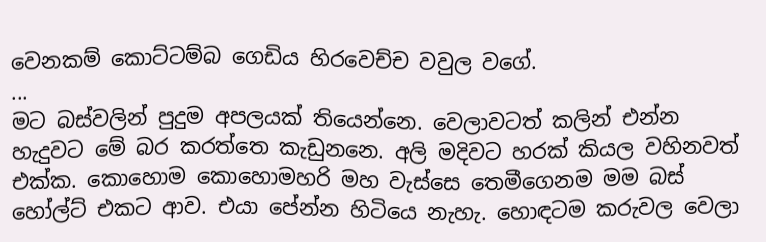වෙනකම් කොට්ටම්බ ගෙඩිය හිරවෙච්ච වවුල වගේ.
...
මට බස්වලින් පුදුම අපලයක් තියෙන්නෙ. වෙලාවටත් කලින් එන්න හැදුවට මේ බර කරත්තෙ කැඩුනනෙ. අලි මදිවට හරක් කියල වහිනවත් එක්ක. කොහොම කොහොමහරි මහ වැස්සෙ තෙමීගෙනම මම බස් හෝල්ට් එකට ආව. එයා පේන්න හිටියෙ නැහැ. හොඳටම කරුවල වෙලා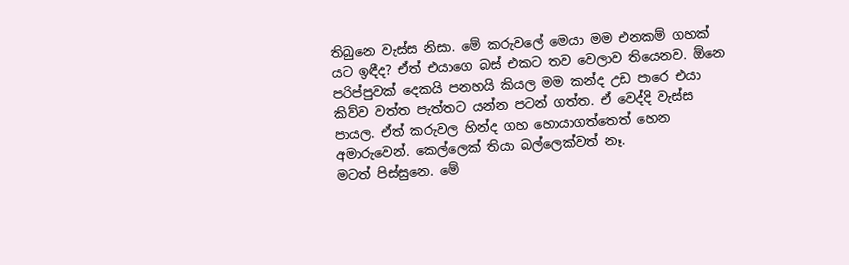තිබුනෙ වැස්ස නිසා. මේ කරුවලේ මෙයා මම එනකම් ගහක් යට ඉඳීද? ඒත් එයාගෙ බස් එකට තව වෙලාව තියෙනව. ඕනෙ පරිප්පුවක් දෙකයි පනහයි කියල මම කන්ද උඩ පාරෙ එයා කිව්ව වත්ත පැත්තට යන්න පටන් ගත්ත. ඒ වෙද්දි වැස්ස පායල. ඒත් කරුවල හින්ද ගහ හොයාගත්තෙත් හෙන අමාරුවෙන්. කෙල්ලෙක් තියා බල්ලෙක්වත් නෑ.
මටත් පිස්සුනෙ. මේ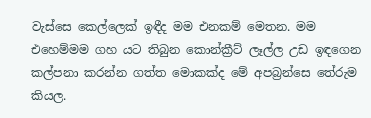වැස්සෙ කෙල්ලෙක් ඉඳීද මම එනකම් මෙතන. මම එහෙම්මම ගහ යට තිබුන කොන්ක්‍රීට් ලෑල්ල උඩ ඉඳගෙන කල්පනා කරන්න ගත්ත මොකක්ද මේ අපබ්‍රන්සෙ තේරුම කියල.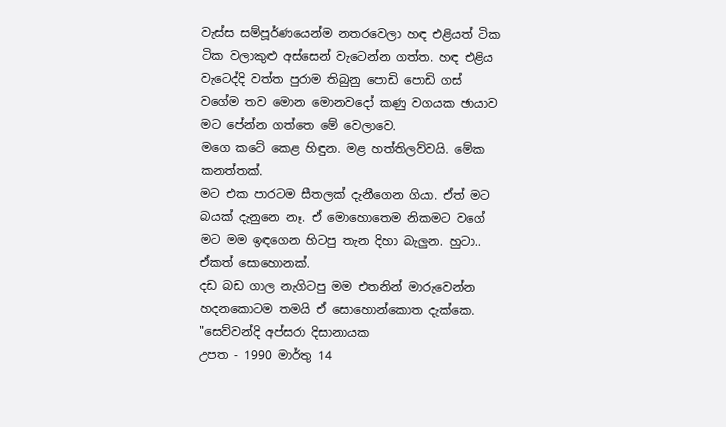වැස්ස සම්පූර්ණයෙන්ම නතරවෙලා හඳ එළියත් ටික ටික වලාකුළු අස්සෙන් වැටෙන්න ගත්ත. හඳ එළිය වැටෙද්දි වත්ත පුරාම තිබුනු පොඩි පොඩි ගස් වගේම තව මොන මොනවදෝ කණු වගයක ඡායාව මට පේන්න ගත්තෙ මේ වෙලාවෙ.
මගෙ කටේ කෙළ හිඳුන. මළ හත්තිලව්වයි. මේක කනත්තක්.
මට එක පාරටම සීතලක් දැනීගෙන ගියා. ඒත් මට බයක් දැනුනෙ නෑ. ඒ මොහොතෙම නිකමට වගේ මට මම ඉඳගෙන හිටපු තැන දිහා බැලුන. හුටා.. ඒකත් සොහොනක්.
දඩ බඩ ගාල නැගිටපු මම එතනින් මාරුවෙන්න හදනකොටම තමයි ඒ සොහොන්කොත දැක්කෙ.
"සෙව්වන්දි අප්සරා දිසානායක
උපත - 1990 මාර්තු 14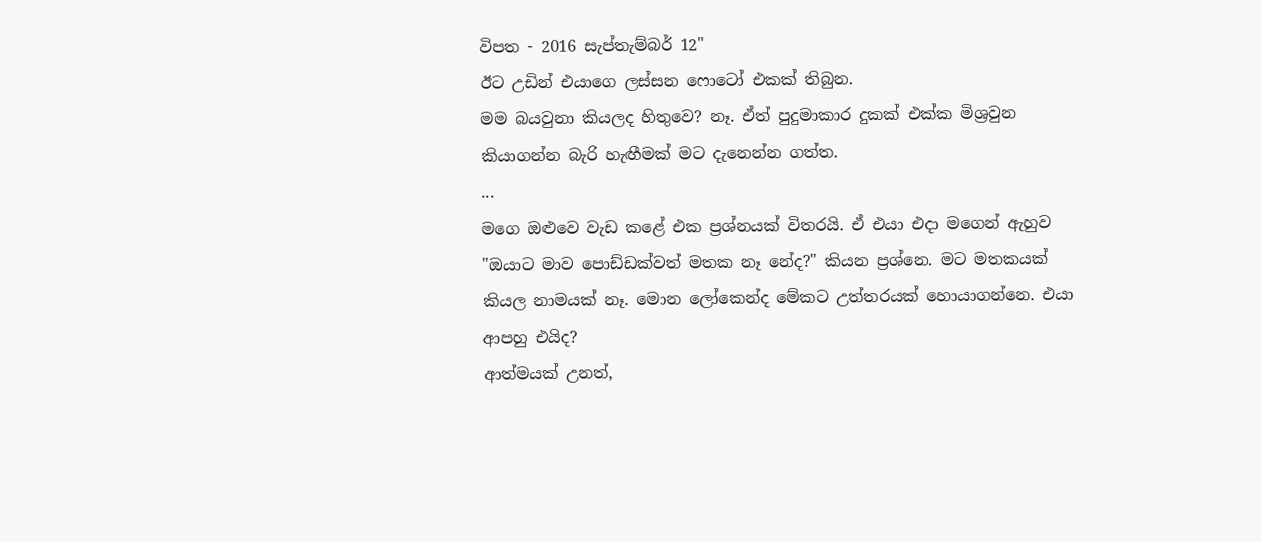විපත - 2016 සැප්තැම්බර් 12"
ඊට උඩින් එයාගෙ ලස්සන ෆොටෝ එකක් තිබුන.
මම බයවුනා කියලද හිතුවෙ? නෑ. ඒත් පුදුමාකාර දුකක් එක්ක මිශ්‍රවුන කියාගන්න බැරි හැඟීමක් මට දැනෙන්න ගත්ත.
...
මගෙ ඔළුවෙ වැඩ කළේ එක ප්‍රශ්නයක් විතරයි. ඒ එයා එදා මගෙන් ඇහුව "ඔයාට මාව පොඩ්ඩක්වත් මතක නෑ නේද?" කියන ප්‍රශ්නෙ. මට මතකයක් කියල නාමයක් නෑ. මොන ලෝකෙන්ද මේකට උත්තරයක් හොයාගන්නෙ. එයා ආපහු එයිද?
ආත්මයක් උනත්,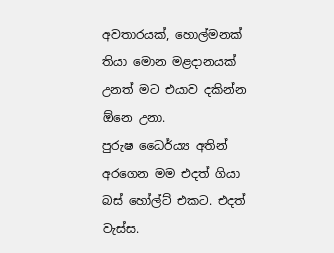අවතාරයක්, හොල්මනක් තියා මොන මළදානයක් උනත් මට එයාව දකින්න ඕනෙ උනා.
පුරුෂ ධෛර්ය්‍ය අතින් අරගෙන මම එදත් ගියා බස් හෝල්ට් එකට. එදත් වැස්ස.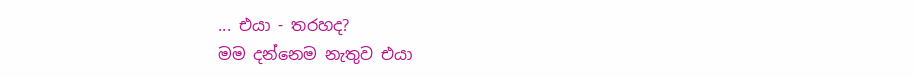... එයා - තරහද?
මම දන්නෙම නැතුව එයා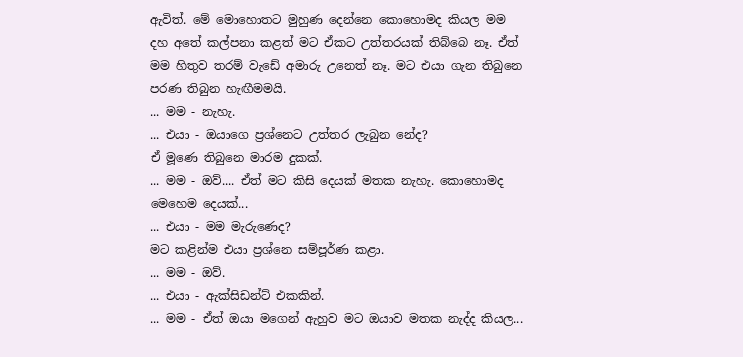ඇවිත්. මේ මොහොතට මුහුණ දෙන්නෙ කොහොමද කියල මම දහ අතේ කල්පනා කළත් මට ඒකට උත්තරයක් තිබ්බෙ නෑ. ඒත් මම හිතුව තරම් වැඩේ අමාරු උනෙත් නෑ. මට එයා ගැන තිබුනෙ පරණ තිබුන හැඟීමමයි.
... මම - නැහැ.
... එයා - ඔයාගෙ ප්‍රශ්නෙට උත්තර ලැබුන නේද?
ඒ මූණෙ තිබුනෙ මාරම දුකක්.
... මම - ඔව්.... ඒත් මට කිසි දෙයක් මතක නැහැ. කොහොමද මෙහෙම දෙයක්...
... එයා - මම මැරුණෙද?
මට කළින්ම එයා ප්‍රශ්නෙ සම්පූර්ණ කළා.
... මම - ඔව්.
... එයා - ඇක්සිඩන්ට් එකකින්.
... මම - ඒත් ඔයා මගෙන් ඇහුව මට ඔයාව මතක නැද්ද කියල...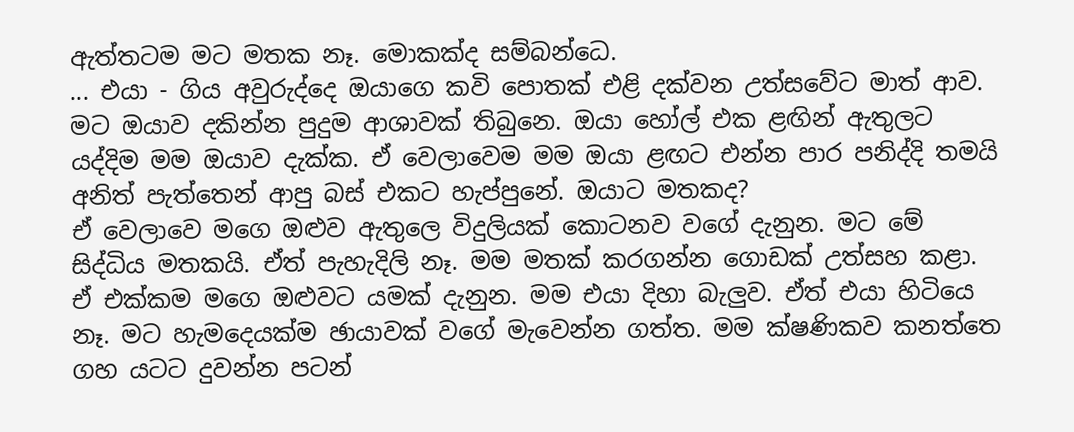ඇත්තටම මට මතක නෑ. මොකක්ද සම්බන්ධෙ.
... එයා - ගිය අවුරුද්දෙ ඔයාගෙ කවි පොතක් එළි දක්වන උත්සවේට මාත් ආව. මට ඔයාව දකින්න පුදුම ආශාවක් තිබුනෙ. ඔයා හෝල් එක ළඟින් ඇතුලට යද්දිම මම ඔයාව දැක්ක. ඒ වෙලාවෙම මම ඔයා ළඟට එන්න පාර පනිද්දි තමයි අනිත් පැත්තෙන් ආපු බස් එකට හැප්පුනේ. ඔයාට මතකද?
ඒ වෙලාවෙ මගෙ ඔළුව ඇතුලෙ විදුලියක් කොටනව වගේ දැනුන. මට මේ සිද්ධිය මතකයි. ඒත් පැහැදිලි නෑ. මම මතක් කරගන්න ගොඩක් උත්සහ කළා. ඒ එක්කම මගෙ ඔළුවට යමක් දැනුන. මම එයා දිහා බැලුව. ඒත් එයා හිටියෙ නෑ. මට හැමදෙයක්ම ඡායාවක් වගේ මැවෙන්න ගත්ත. මම ක්ෂණිකව කනත්තෙ ගහ යටට දුවන්න පටන්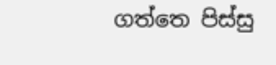ගත්තෙ පිස්සු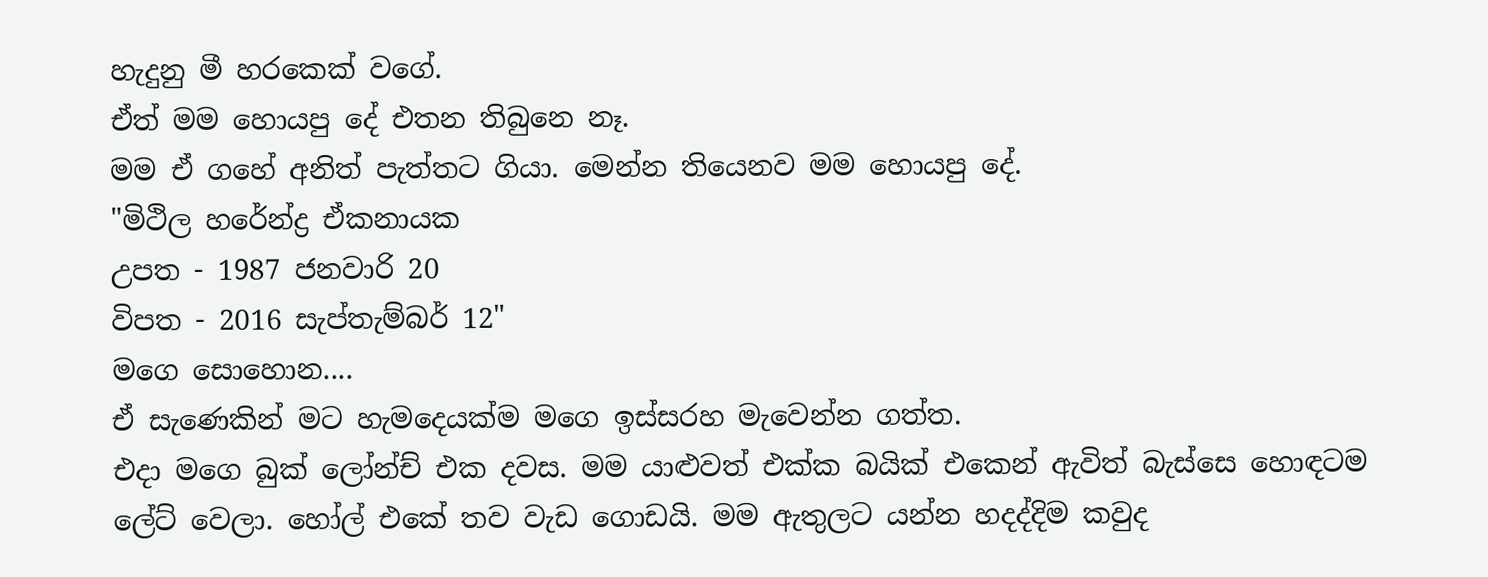හැදුනු මී හරකෙක් වගේ.
ඒත් මම හොයපු දේ එතන තිබුනෙ නෑ.
මම ඒ ගහේ අනිත් පැත්තට ගියා. මෙන්න තියෙනව මම හොයපු දේ.
"මිථිල හරේන්ද්‍ර ඒකනායක
උපත - 1987 ජනවාරි 20
විපත - 2016 සැප්තැම්බර් 12"
මගෙ සොහොන....
ඒ සැණෙකින් මට හැමදෙයක්ම මගෙ ඉස්සරහ මැවෙන්න ගත්ත.
එදා මගෙ බුක් ලෝන්ච් එක දවස. මම යාළුවත් එක්ක බයික් එකෙන් ඇවිත් බැස්සෙ හොඳටම ලේට් වෙලා. හෝල් එකේ තව වැඩ ගොඩයි. මම ඇතුලට යන්න හදද්දිම කවුද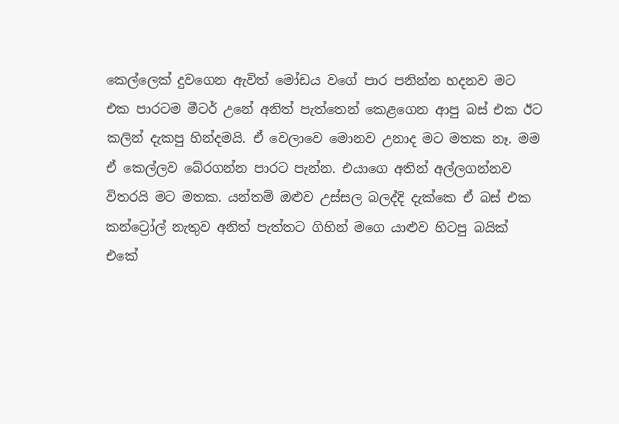කෙල්ලෙක් දුවගෙන ඇවිත් මෝඩය වගේ පාර පනින්න හදනව මට එක පාරටම මීටර් උනේ අනිත් පැත්තෙන් කෙළගෙන ආපු බස් එක ඊට කලින් දැකපු හින්දමයි. ඒ වෙලාවෙ මොනව උනාද මට මතක නෑ. මම ඒ කෙල්ලව බේරගන්න පාරට පැන්න. එයාගෙ අතින් අල්ලගන්නව විතරයි මට මතක. යන්තම් ඔළුව උස්සල බලද්දි දැක්කෙ ඒ බස් එක කන්ට්‍රෝල් නැතුව අනිත් පැත්තට ගිහින් මගෙ යාළුව හිටපු බයික් එකේ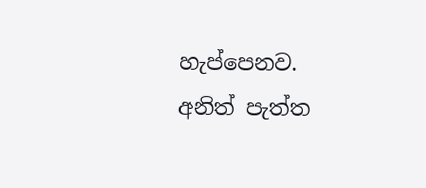හැප්පෙනව. අනිත් පැත්ත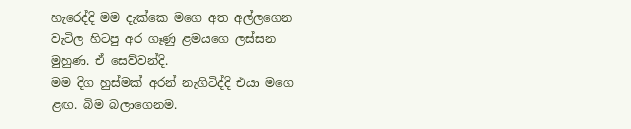හැරෙද්දි මම දැක්කෙ මගෙ අත අල්ලගෙන වැටිල හිටපු අර ගෑණු ළමයගෙ ලස්සන මුහුණ. ඒ සෙව්වන්දි.
මම දිග හුස්මක් අරන් නැගිටිද්දි එයා මගෙ ළඟ. බිම බලාගෙනම.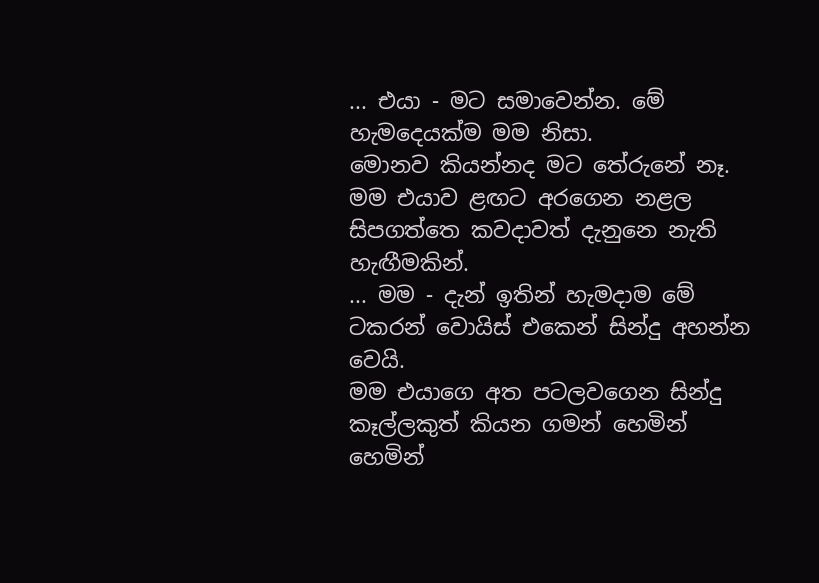... එයා - මට සමාවෙන්න. මේ හැමදෙයක්ම මම නිසා.
මොනව කියන්නද මට තේරුනේ නෑ. මම එයාව ළඟට අරගෙන නළල සිපගත්තෙ කවදාවත් දැනුනෙ නැති හැඟීමකින්.
... මම - දැන් ඉතින් හැමදාම මේ ටකරන් වොයිස් එකෙන් සින්දු අහන්න වෙයි.
මම එයාගෙ අත පටලවගෙන සින්දු කෑල්ලකුත් කියන ගමන් හෙමින් හෙමින්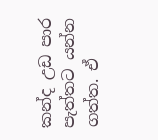කන්ද උඩ පාර පැත්තට යන්න ගත්ත. ඒ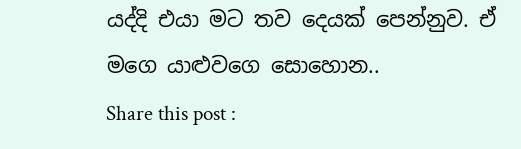යද්දි එයා මට තව දෙයක් පෙන්නුව. ඒ මගෙ යාළුවගෙ සොහොන..
Share this post :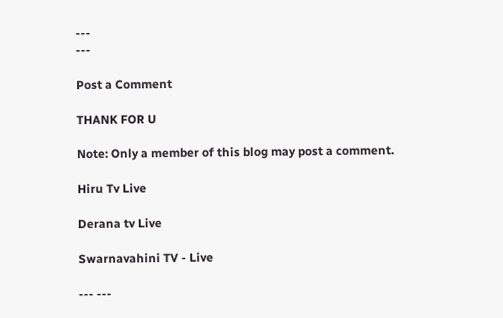---
---

Post a Comment

THANK FOR U

Note: Only a member of this blog may post a comment.

Hiru Tv Live

Derana tv Live

Swarnavahini TV - Live

--- ---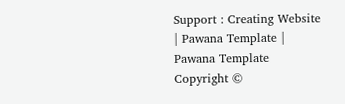Support : Creating Website | Pawana Template | Pawana Template
Copyright ©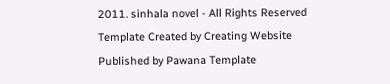2011. sinhala novel - All Rights Reserved
Template Created by Creating Website Published by Pawana Template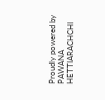Proudly powered by PAWANA HETTIARACHCHI